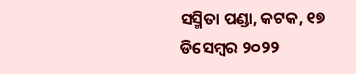ସସ୍ମିତା ପଣ୍ଡା, କଟକ, ୧୭ ଡିସେମ୍ବର ୨୦୨୨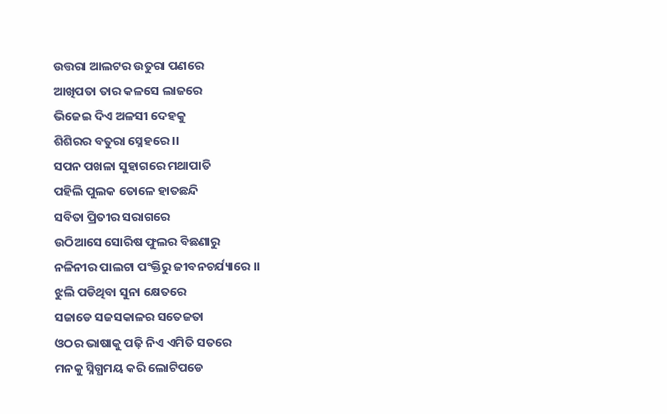ଉତ୍ତରା ଆଲଟର ଉତୁରା ପଣରେ
ଆଖିପତା ତାର କଳସେ ଲାଜରେ
ଭିଜେଇ ଦିଏ ଅଳସୀ ଦେହକୁ
ଶିଶିରର ବତୁରା ସ୍ନେହରେ ।।
ସପନ ପଖଳା ସୁହାଗରେ ମଥାପାତି
ପହିଲି ପୁଲକ ତୋଳେ ହାତଛନ୍ଦି
ସବିତା ପ୍ରିତୀର ସରାଗରେ
ଉଠିଆସେ ସୋରିଷ ଫୁଲର ବିଛଣାରୁ
ନଳିନୀର ପାଲଟା ପଂକ୍ତିରୁ ଜୀବନଚର୍ଯ୍ୟାରେ ।।
ଝୁଲି ପଡିଥିବା ସୁନା କ୍ଷେତରେ
ସଜାଡେ ସଜସକାଳର ସତେଜତା
ଓଠର ଭାଷାକୁ ପଢ଼ି ନିଏ ଏମିତି ସତରେ
ମନକୁ ସ୍ନିଗ୍ଧମୟ କରି ଲୋଟିପଡେ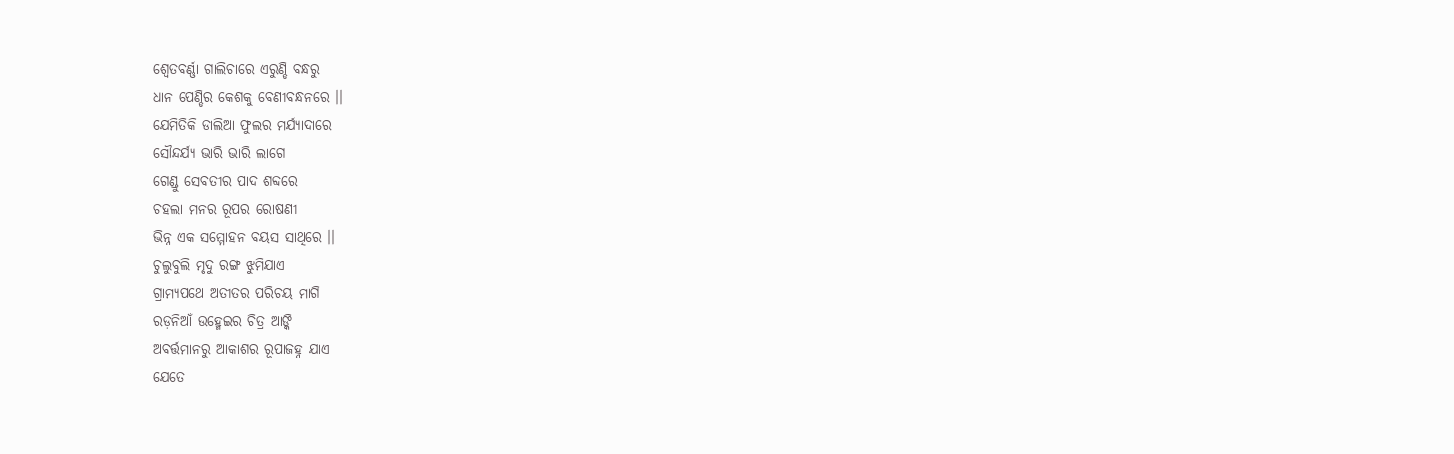ଶ୍ବେତବର୍ଣ୍ଣା ଗାଲିଚାରେ ଏରୁଣ୍ଡି ବନ୍ଧରୁ
ଧାନ ପେଣ୍ଡିର କେଶକୁ ବେଣୀବନ୍ଧନରେ ।।
ଯେମିତିକି ଡାଲିଆ ଫୁଲର ମର୍ଯ୍ୟାଦାରେ
ସୌନ୍ଦର୍ଯ୍ୟ ଭାରି ଭାରି ଲାଗେ
ଗେଣ୍ଡୁ ସେବତୀର ପାଦ ଶବ୍ଦରେ
ଚହଲା ମନର ରୂପର ରୋଷଣୀ
ଭିନ୍ନ ଏକ ସମ୍ମୋହନ ବୟସ ସାଥିରେ ।।
ଚୁଲୁବୁଲି ମୃଦୁ ରଙ୍ଗ ଝୁମିଯାଏ
ଗ୍ରାମ୍ୟପଥେ ଅତୀତର ପରିଚୟ ମାଗି
ରଡ଼ନିଆଁ ଉହ୍ମେଇର ଚିତ୍ର ଆଙ୍କି
ଅବର୍ତ୍ତମାନରୁ ଆକାଶର ରୂପାଜହ୍ନ ଯାଏ
ଯେତେ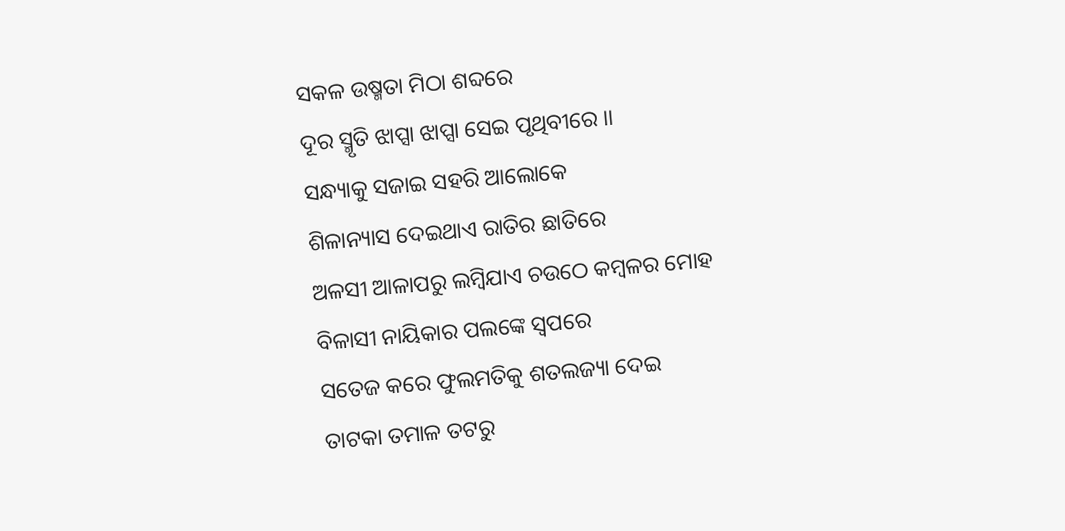ସକଳ ଉଷ୍ମତା ମିଠା ଶବ୍ଦରେ
ଦୂର ସ୍ମୃତି ଝାପ୍ସା ଝାପ୍ସା ସେଇ ପୃଥିବୀରେ ।।
ସନ୍ଧ୍ୟାକୁ ସଜାଇ ସହରି ଆଲୋକେ
ଶିଳାନ୍ୟାସ ଦେଇଥାଏ ରାତିର ଛାତିରେ
ଅଳସୀ ଆଳାପରୁ ଲମ୍ବିଯାଏ ଚଉଠେ କମ୍ବଳର ମୋହ
ବିଳାସୀ ନାୟିକାର ପଲଙ୍କେ ସ୍ବପରେ
ସତେଜ କରେ ଫୁଲମତିକୁ ଶତଲଜ୍ୟା ଦେଇ
ତାଟକା ତମାଳ ତଟରୁ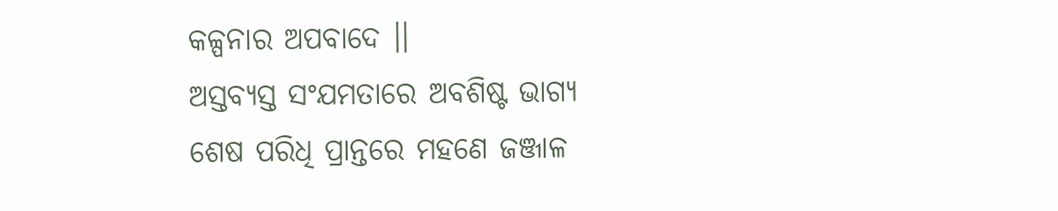କଳ୍ପନାର ଅପବାଦେ ।।
ଅସ୍ତବ୍ୟସ୍ତ ସଂଯମତାରେ ଅବଶିଷ୍ଟ ଭାଗ୍ୟ
ଶେଷ ପରିଧି ପ୍ରାନ୍ତରେ ମହଣେ ଜଞ୍ଜାଳ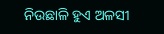ନିଉଛାଳି ହୁଏ ଅଳସୀ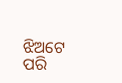ଝିଅଟେ ପରି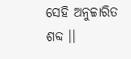ସେହି ଅନୁଚ୍ଚାରିତ ଶବ୍ଦ ।।